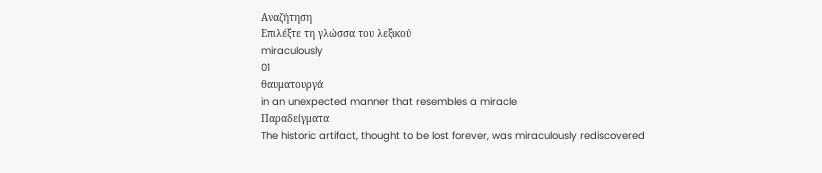Αναζήτηση
Επιλέξτε τη γλώσσα του λεξικού
miraculously
01
θαυματουργά
in an unexpected manner that resembles a miracle
Παραδείγματα
The historic artifact, thought to be lost forever, was miraculously rediscovered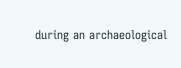during an archaeological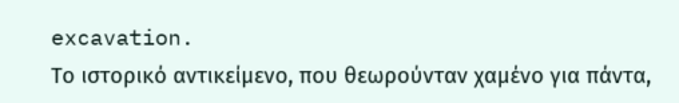excavation.
Το ιστορικό αντικείμενο, που θεωρούνταν χαμένο για πάντα,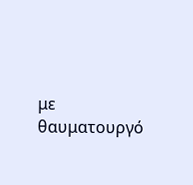με θαυματουργό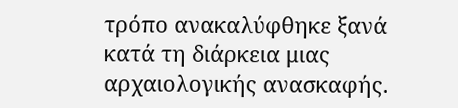τρόπο ανακαλύφθηκε ξανά κατά τη διάρκεια μιας αρχαιολογικής ανασκαφής.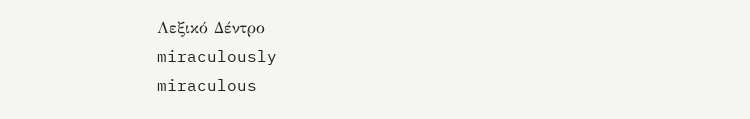Λεξικό Δέντρο
miraculously
miraculous